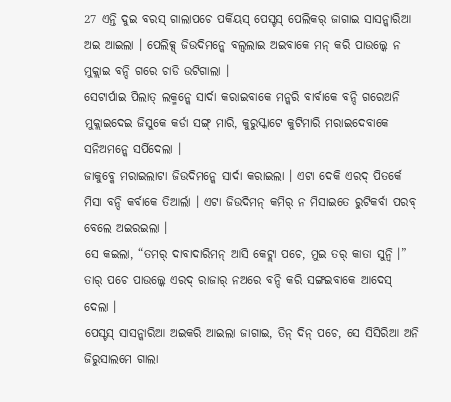27 ଏନ୍ତି ଦୁଇ ବରସ୍ ଗାଲାପଚେ ପର୍କିୟସ୍ ପେସ୍ଟସ୍ ପେଲିକର୍ ଜାଗାଇ ସାସନ୍କାରିଆ ଅଇ ଆଇଲା । ପେଲିକ୍ସ୍ ଜିଉଦିମନ୍କେ ବଲ୍ବଲାଇ ଅଇବାକେ ମନ୍ କରି ପାଉଲ୍କେ ନ ମୁକ୍ଲାଇ ବନ୍ଦି ଗରେ ଚାଡି ଉଟିଗାଲା ।
ସେଟାର୍ପାଇ ପିଲାତ୍ ଲକ୍ମନ୍କେ ସାର୍ଦା କରାଇବାକେ ମନ୍କରି ବାର୍ବାକେ ବନ୍ଦି ଗରେଅନି ମୁକ୍ଲାଇଦେଇ ଜିସୁକେ କର୍ଡା ସଙ୍ଗ୍ ମାରି, କୁରୁସ୍କାଟେ କୁଟିମାରି ମରାଇଦେବାକେ ସନିଅମନ୍କେ ସର୍ପିଦେଲା ।
ଜାକୁବ୍କେ ମରାଇଲାଟା ଜିଉଦିମନ୍କେ ସାର୍ଦା କରାଇଲା । ଏଟା ଦେକି ଏରଦ୍ ପିତର୍କେ ମିସା ବନ୍ଦି କର୍ବାକେ ତିଆର୍ଲା । ଏଟା ଜିଉଦିମନ୍ କମିର୍ ନ ମିସାଇତେ ରୁଟିକର୍ବା ପରବ୍ ବେଲେ ଅଇରଇଲା ।
ସେ କଇଲା, “ତମର୍ ଦାବାଦାରିମନ୍ ଆସି କେଟ୍ଲା ପଚେ, ମୁଇ ତର୍ କାତା ସୁନ୍ବି ।” ତାର୍ ପଚେ ପାଉଲ୍କେ ଏରଦ୍ ରାଜାର୍ ନଅରେ ବନ୍ଦି କରି ସଙ୍ଗଇବାକେ ଆଦେସ୍ ଦେଲା ।
ପେସ୍ଟସ୍ ସାସନ୍କାରିଆ ଅଇକରି ଆଇଲା ଜାଗାଇ, ତିନ୍ ଦିନ୍ ପଚେ, ସେ ସିସିରିଆ ଅନି ଜିରୁସାଲମେ ଗାଲା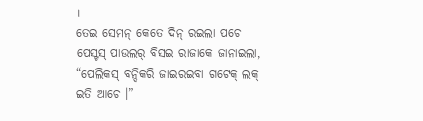।
ତେଇ ସେମନ୍ କେତେ ଦିନ୍ ରଇଲା ପଚେ ପେସ୍ଟସ୍ ପାଉଲର୍ ବିସଇ ରାଜାକେ ଜାନାଇଲା, “ପେଲିକସ୍ ବନ୍ଦିକରି ଜାଇରଇବା ଗଟେକ୍ ଲକ୍ ଇତି ଆଚେ ।”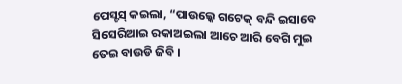ପେସ୍ଟସ୍ କଇଲା, “ପାଉଲ୍କେ ଗଟେକ୍ ବନ୍ଦି ଇସାବେ ସିସେରିଆଇ ରକାଅଇଲା ଆଚେ ଆରି ବେଗି ମୁଇ ତେଇ ବାଉଡି ଜିବି ।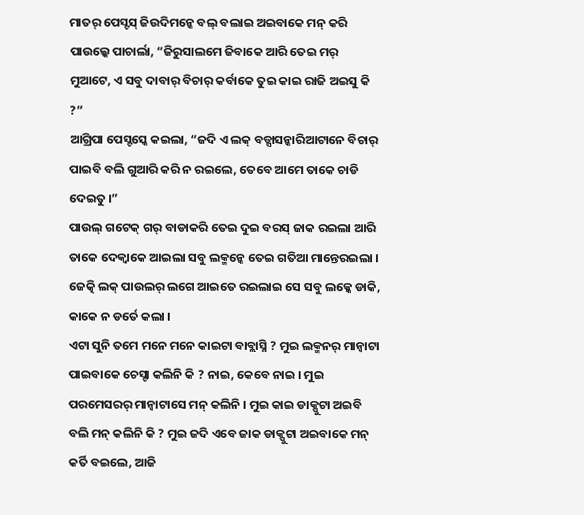ମାତର୍ ପେସ୍ଟସ୍ ଜିଉଦିମନ୍କେ ବଲ୍ ବଲାଇ ଅଇବାକେ ମନ୍ କରି ପାଉଲ୍କେ ପାଚାର୍ଲା, “ଜିରୁସାଲମେ ଜିବାକେ ଆରି ତେଇ ମର୍ ମୁଆଟେ, ଏ ସବୁ ଦାବାର୍ ବିଚାର୍ କର୍ବାକେ ତୁଇ କାଇ ରାଜି ଅଇସୁ କି ?”
ଆଗ୍ରିପା ପେସ୍ଟସ୍କେ କଇଲା, “ଜଦି ଏ ଲକ୍ ବଡ୍ସାସନ୍କାରିଆଟାନେ ବିଚାର୍ ପାଇବି ବଲି ଗୁଆରି କରି ନ ରଇଲେ, ତେବେ ଆମେ ତାକେ ଚାଡି ଦେଇତୁ ।”
ପାଉଲ୍ ଗଟେକ୍ ଗର୍ ବାଡାକରି ତେଇ ଦୁଇ ବରସ୍ ଜାକ ରଇଲା ଆରି ତାକେ ଦେକ୍ବାକେ ଆଇଲା ସବୁ ଲକ୍ମନ୍କେ ତେଇ ଗତିଆ ମାନ୍ତେରଇଲା । ଜେତ୍କି ଲକ୍ ପାଉଲର୍ ଲଗେ ଆଇତେ ରଇଲାଇ ସେ ସବୁ ଲକ୍କେ ଡାକି, କାକେ ନ ଡର୍ତେ କଲା ।
ଏଟା ସୁନି ତମେ ମନେ ମନେ କାଇଟା ବାବ୍ଲାସ୍ନି ? ମୁଇ ଲକ୍ମନର୍ ମାନ୍ବାଟା ପାଇବାକେ ଚେସ୍ଟା କଲିନି କି ? ନାଇ, କେବେ ନାଇ । ମୁଇ ପରମେସରର୍ ମାନ୍ବାଟାସେ ମନ୍ କଲିନି । ମୁଇ କାଇ ଡାକ୍ପୁଟା ଅଇବି ବଲି ମନ୍ କଲିନି କି ? ମୁଇ ଜଦି ଏବେ ଜାକ ଡାକ୍ପୁଟା ଅଇବାକେ ମନ୍ କର୍ତି ବଇଲେ, ଆଜି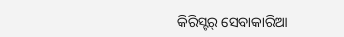କିରିସ୍ଟର୍ ସେବାକାରିଆ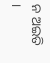ନ ଅଇତି ।